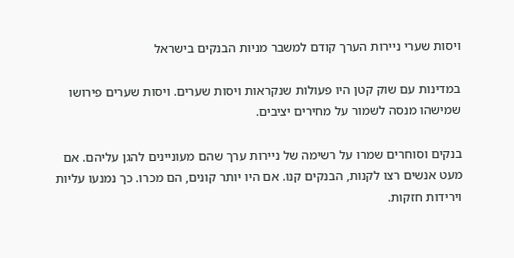ויסות שערי ניירות הערך קודם למשבר מניות הבנקים בישראל

במדינות עם שוק קטן היו פעולות שנקראות ויסות שערים. ויסות שערים פירושו שמישהו מנסה לשמור על מחירים יציבים.

בנקים וסוחרים שמרו על רשימה של ניירות ערך שהם מעוניינים להגן עליהם. אם מעט אנשים רצו לקנות, הבנקים קנו. אם היו יותר קונים, הם מכרו. כך נמנעו עליות וירידות חזקות.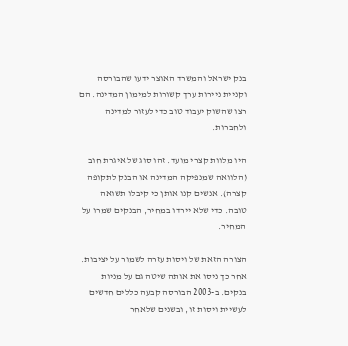בנק ישראל והמשרד האוצר ידעו שהבורסה וקניית ניירות ערך קשורות למימון המדינה. הם רצו שהשוק יעבוד טוב כדי לעזור למדינה ולחברות.

היו מלוות קצרי מועד. זהו סוג של איגרת חוב (הלוואה שמנפיקה המדינה או הבנק לתקופה קצרה). אנשים קנו אותן כי קיבלו תשואה טובה. כדי שלא יירדו במחיר, הבנקים שמרו על המחיר.

הצורה הזאת של ויסות עזרה לשמור על יציבות. אחר כך ניסו את אותה שיטה גם על מניות בנקים. ב-2003 הבורסה קבעה כללים חדשים לעשיית ויסות זו, ובשנים שלאחר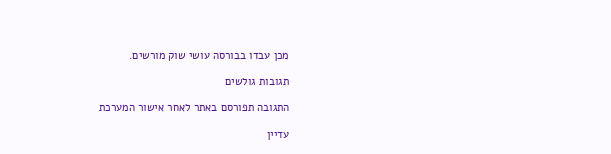מכן עבדו בבורסה עושי שוק מורשים.

תגובות גולשים

התגובה תפורסם באתר לאחר אישור המערכת

עדיין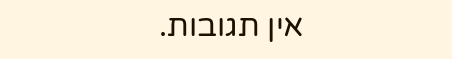אין תגובות.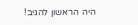היה הראשון להגיב!